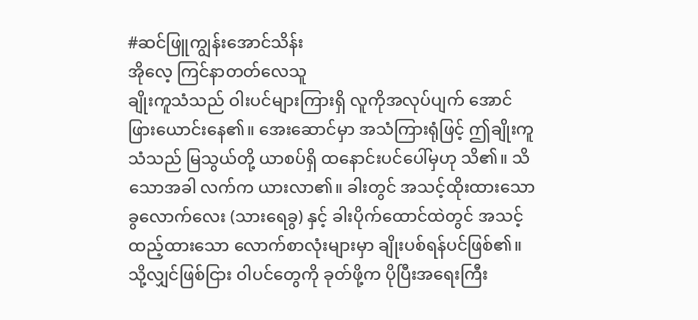#ဆင်ဖြူကျွန်းအောင်သိန်း
အိုလေ့ ကြင်နာတတ်လေသူ
ချိုးကူသံသည် ဝါးပင်များကြားရှိ လူကိုအလုပ်ပျက် အောင် ဖြားယောင်းနေ၏။ အေးဆောင်မှာ အသံကြားရုံဖြင့် ဤချိုးကူသံသည် မြသွယ်တို့ ယာစပ်ရှိ ထနောင်းပင်ပေါ်မှဟု သိ၏။ သိသောအခါ လက်က ယားလာ၏။ ခါးတွင် အသင့်ထိုးထားသော ခွလောက်လေး (သားရေခွ) နှင့် ခါးပိုက်ထောင်ထဲတွင် အသင့်ထည့်ထားသော လောက်စာလုံးများမှာ ချိုးပစ်ရန်ပင်ဖြစ်၏။ သို့လျှင်ဖြစ်ငြား ဝါပင်တွေကို ခုတ်ဖို့က ပိုပြီးအရေးကြီး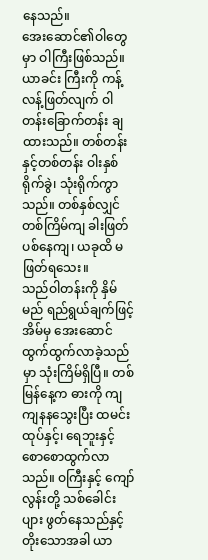နေသည်။
အေးဆောင်၏ဝါတွေမှာ ဝါကြီးဖြစ်သည်။ ယာခင်း ကြီးကို ကန့်လန့်ဖြတ်လျက် ဝါတန်းခြောက်တန်း ချထားသည်။ တစ်တန်းနှင့်တစ်တန်း ဝါးနှစ်ရိုက်ခွဲ၊ သုံးရိုက်ကွာသည်။ တစ်နှစ်လျှင် တစ်ကြိမ်ကျ ခါးဖြတ်ပစ်နေကျ၊ ယခုထိ မဖြတ်ရသေး။
သည်ဝါတန်းကို နှိမ်မည် ရည်ရွယ်ချက်ဖြင့် အိမ်မှ အေးဆောင် ထွက်ထွက်လာခဲ့သည်မှာ သုံးကြိမ်ရှိပြီ။ တစ်မြန်နေ့က ဓားကို ကျကျနနသွေးပြီး ထမင်းထုပ်နှင့်၊ ရေဘူးနှင့် စောစောထွက်လာသည်။ ဝကြီးနှင့် ကျော်လွန်းတို့ သစ်ခေါင်းပျား ဖွတ်နေသည်နှင့် တိုးသောအခါ ယာ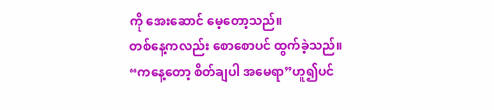ကို အေးဆောင် မေ့တော့သည်။
တစ်နေ့ကလည်း စောစောပင် ထွက်ခဲ့သည်။
“ကနေ့တော့ စိတ်ချပါ အမေရာ”ဟူ၍ပင်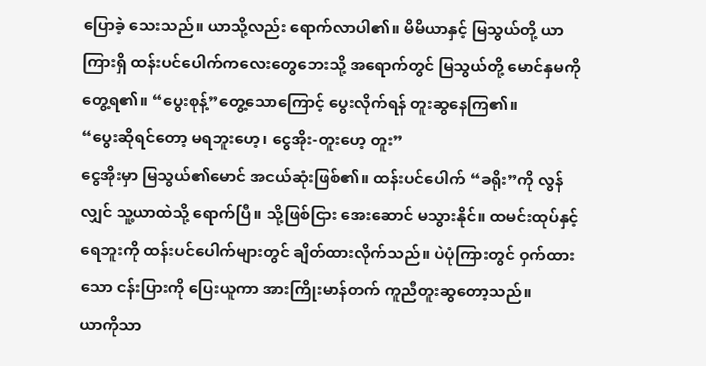ပြောခဲ့ သေးသည်။ ယာသို့လည်း ရောက်လာပါ၏။ မိမိယာနှင့် မြသွယ်တို့ ယာကြားရှိ ထန်းပင်ပေါက်ကလေးတွေဘေးသို့ အရောက်တွင် မြသွယ်တို့ မောင်နှမကို တွေ့ရ၏။ “ပွေးစုန့်”တွေ့သောကြောင့် ပွေးလိုက်ရန် တူးဆွနေကြ၏။
“ပွေးဆိုရင်တော့ မရဘူးဟေ့၊ ငွေအိုး-တူးဟေ့ တူး”
ငွေအိုးမှာ မြသွယ်၏မောင် အငယ်ဆုံးဖြစ်၏။ ထန်းပင်ပေါက် “ခရိုး”ကို လွန်လျှင် သူ့ယာထဲသို့ ရောက်ပြီ။ သို့ဖြစ်ငြား အေးဆောင် မသွားနိုင်။ ထမင်းထုပ်နှင့် ရေဘူးကို ထန်းပင်ပေါက်များတွင် ချိတ်ထားလိုက်သည်။ ပဲပုံကြားတွင် ဝှက်ထားသော ငန်းပြားကို ပြေးယူကာ အားကြိုးမာန်တက် ကူညီတူးဆွတော့သည်။
ယာကိုသာ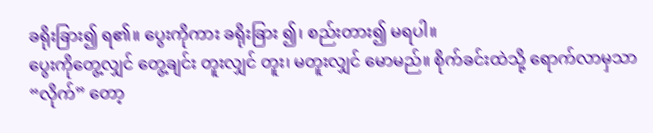ခရိုးခြား၍ ရ၏။ ပွေးကိုကား ခရိုးခြား ၍၊ စည်းတား၍ မရပါ။
ပွေးကိုတွေ့လျှင် တွေ့ချင်း တူးလျှင် တူး၊ မတူးလျှင် မောမည်။ စိုက်ခင်းထဲသို့ ရောက်လာမှသာ “လိုက်” တော့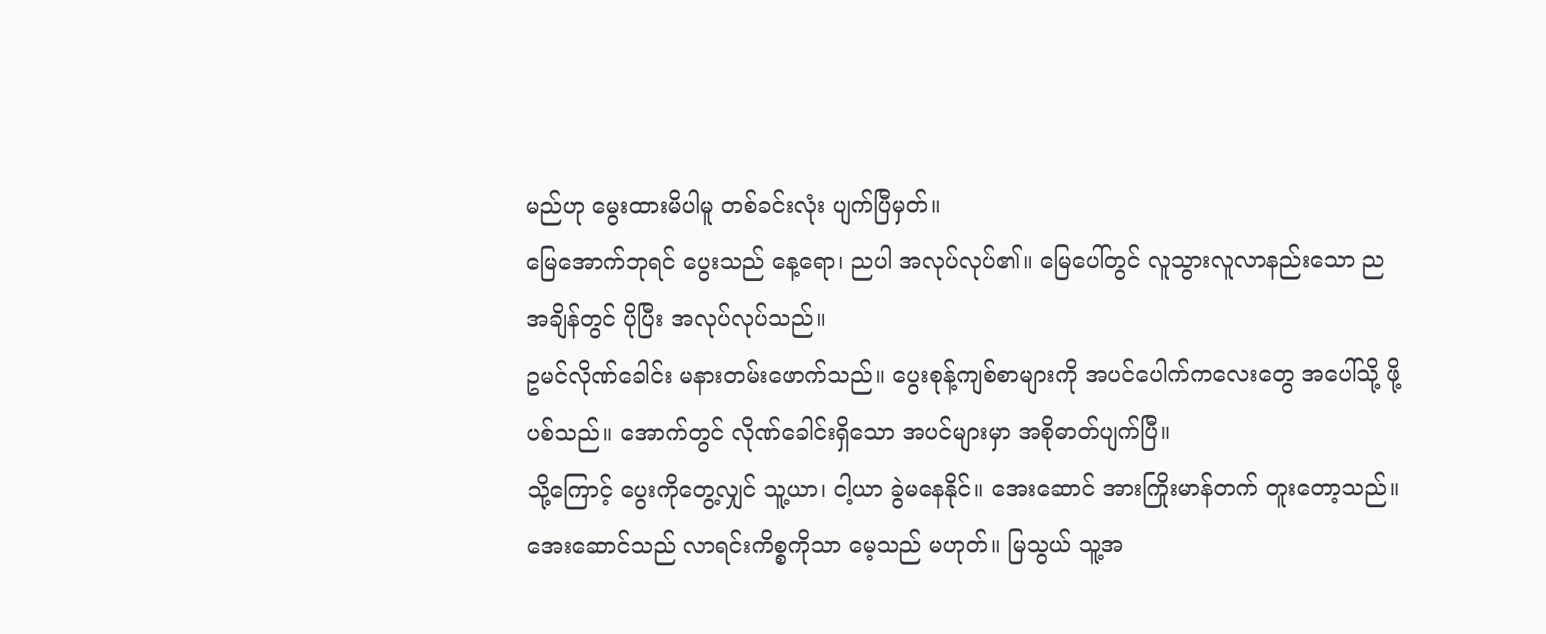မည်ဟု မွေးထားမိပါမူ တစ်ခင်းလုံး ပျက်ပြီမှတ်။
မြေအောက်ဘုရင် ပွေးသည် နေ့ရော၊ ညပါ အလုပ်လုပ်၏။ မြေပေါ်တွင် လူသွားလူလာနည်းသော ညအချိန်တွင် ပိုပြီး အလုပ်လုပ်သည်။
ဥမင်လိုဏ်ခေါင်း မနားတမ်းဖောက်သည်။ ပွေးစုန့်ကျစ်စာများကို အပင်ပေါက်ကလေးတွေ အပေါ်သို့ ဖို့ပစ်သည်။ အောက်တွင် လိုဏ်ခေါင်းရှိသော အပင်များမှာ အစိုဓာတ်ပျက်ပြီ။
သို့ကြောင့် ပွေးကိုတွေ့လျှင် သူ့ယာ၊ ငါ့ယာ ခွဲမနေနိုင်။ အေးဆောင် အားကြိုးမာန်တက် တူးတော့သည်။ အေးဆောင်သည် လာရင်းကိစ္စကိုသာ မေ့သည် မဟုတ်။ မြသွယ် သူ့အ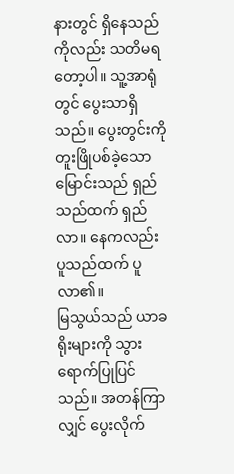နားတွင် ရှိနေသည်ကိုလည်း သတိမရတော့ပါ။ သူ့အာရုံတွင် ပွေးသာရှိသည်။ ပွေးတွင်းကို တူးဖြိုပစ်ခဲ့သော မြောင်းသည် ရှည်သည်ထက် ရှည်လာ။ နေကလည်း ပူသည်ထက် ပူလာ၏။
မြသွယ်သည် ယာခရိုးများကို သွားရောက်ပြုပြင် သည်။ အတန်ကြာလျှင် ပွေးလိုက်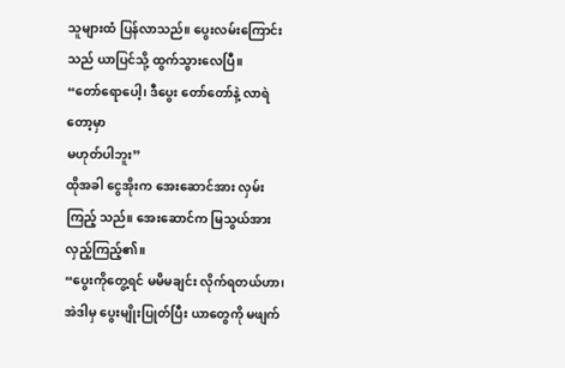သူများထံ ပြန်လာသည်။ ပွေးလမ်းကြောင်းသည် ယာပြင်သို့ ထွက်သွားလေပြီ။
“တော်ရောပေါ့၊ ဒီပွေး တော်တော်နဲ့ လာရဲတော့မှာ
မဟုတ်ပါဘူး”
ထိုအခါ ငွေအိုးက အေးဆောင်အား လှမ်းကြည့် သည်။ အေးဆောင်က မြသွယ်အား လှည့်ကြည့်၏။
“ပွေးကိုတွေ့ရင် မမိမချင်း လိုက်ရတယ်ဟာ၊ အဲဒါမှ ပွေးမျိုးပြုတ်ပြီး ယာတွေကို မဖျက်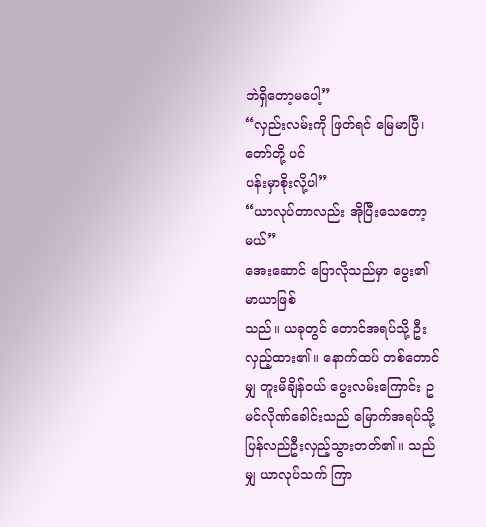ဘဲရှိတော့မပေါ့”
“လှည်းလမ်းကို ဖြတ်ရင် မြေမာပြီ၊ တော်တို့ ပင်
ပန်းမှာစိုးလို့ပါ”
“ယာလုပ်တာလည်း အိုပြီးသေတော့မယ်”
အေးဆောင် ပြောလိုသည်မှာ ပွေး၏ မာယာဖြစ်
သည်။ ယခုတွင် တောင်အရပ်သို့ ဦးလှည့်ထား၏။ နောက်ထပ် တစ်တောင်မျှ တူးမိချိန်ဝယ် ပွေးလမ်းကြောင်း ဥမင်လိုဏ်ခေါင်းသည် မြောက်အရပ်သို့ ပြန်လည်ဦးလှည့်သွားတတ်၏။ သည်မျှ ယာလုပ်သက် ကြာ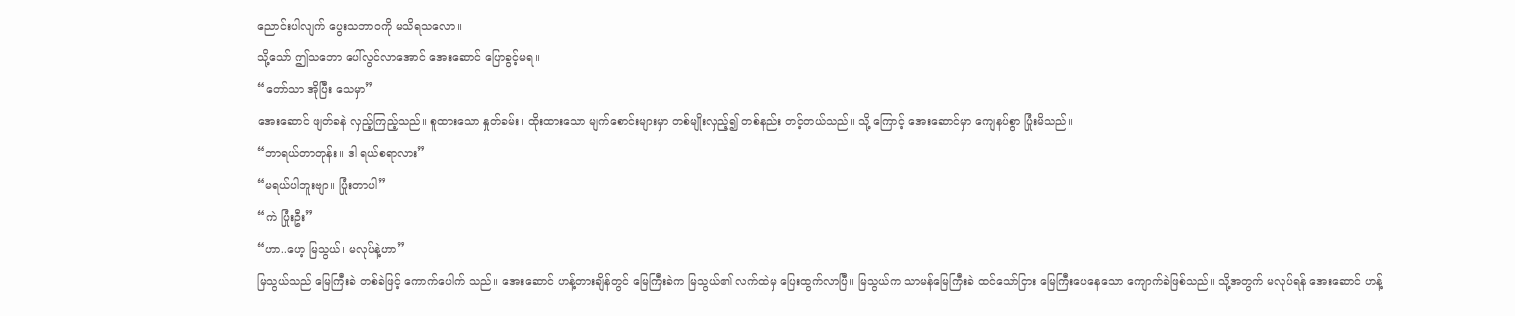ညောင်းပါလျက် ပွေးသဘာဝကို မသိရသလော။
သို့သော် ဤသဘော ပေါ်လွင်လာအောင် အေးဆောင် ပြောခွင့်မရ။
“တော်သာ အိုပြီး သေမှာ”
အေးဆောင် ဖျတ်ခနဲ လှည့်ကြည့်သည်။ စူထားသော နှုတ်ခမ်း၊ ထိုးထားသော မျက်စောင်းများမှာ တစ်မျိုးလှည့်၍ တစ်နည်း တင့်တယ်သည်။ သို့ ကြောင့် အေးဆောင်မှာ ကျေနပ်စွာ ပြုံးမိသည်။
“ဘာရယ်တာတုန်း။ ဒါ ရယ်စရာလား”
“မရယ်ပါဘူးဗျာ။ ပြုံးတာပါ”
“ကဲ ပြုံးဦး”
“ဟာ..ဟေ့ မြသွယ်၊ မလုပ်နဲ့ဟာ”
မြသွယ်သည် မြေကြီးခဲ တစ်ခဲဖြင့် ကောက်ပေါက် သည်။ အေးဆောင် ဟန့်တားချိန်တွင် မြေကြီးခဲက မြသွယ်၏ လက်ထဲမှ ပြေးထွက်လာပြီ။ မြသွယ်က သာမန်မြေကြီးခဲ ထင်သော်ငြား မြေကြီးပေနေသော ကျောက်ခဲဖြစ်သည်။ သို့အတွက် မလုပ်ရန် အေးဆောင် ဟန့်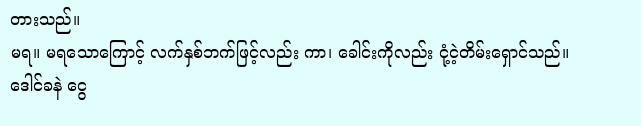တားသည်။
မရ။ မရသောကြောင့် လက်နှစ်ဘက်ဖြင့်လည်း ကာ၊ ခေါင်းကိုလည်း ငုံ့ငဲ့တိမ်းရှောင်သည်။
ဒေါင်ခနဲ ငွေ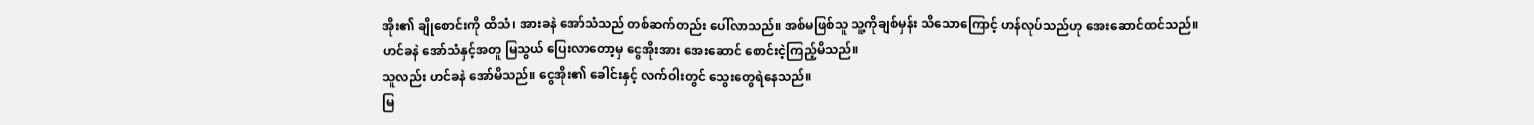အိုး၏ ချိုစောင်းကို ထိသံ၊ အားခနဲ အော်သံသည် တစ်ဆက်တည်း ပေါ်လာသည်။ အစ်မဖြစ်သူ သူ့ကိုချစ်မှန်း သိသောကြောင့် ဟန်လုပ်သည်ဟု အေးဆောင်ထင်သည်။
ဟင်ခနဲ အော်သံနှင့်အတူ မြသွယ် ပြေးလာတော့မှ ငွေအိုးအား အေးဆောင် စောင်းငဲ့ကြည့်မိသည်။
သူလည်း ဟင်ခနဲ အော်မိသည်။ ငွေအိုး၏ ခေါင်းနှင့် လက်ဝါးတွင် သွေးတွေရဲနေသည်။
မြ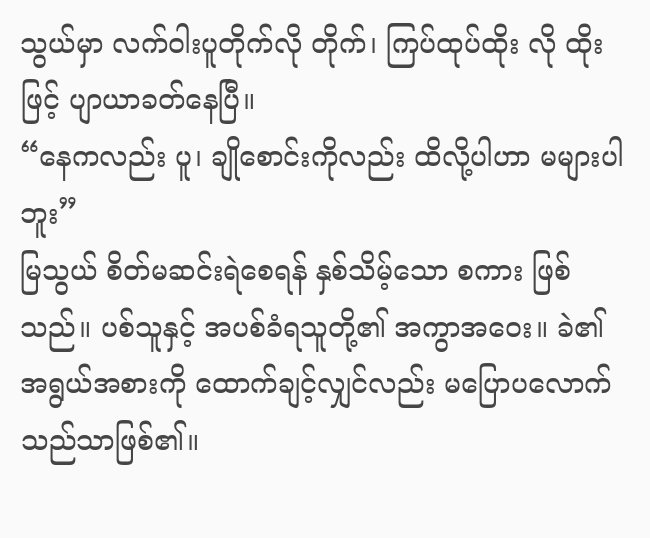သွယ်မှာ လက်ဝါးပူတိုက်လို တိုက်၊ ကြပ်ထုပ်ထိုး လို ထိုးဖြင့် ပျာယာခတ်နေပြီ။
“နေကလည်း ပူ၊ ချိုစောင်းကိုလည်း ထိလို့ပါဟာ မများပါဘူး”
မြသွယ် စိတ်မဆင်းရဲစေရန် နှစ်သိမ့်သော စကား ဖြစ်သည်။ ပစ်သူနှင့် အပစ်ခံရသူတို့၏ အကွာအဝေး။ ခဲ၏ အရွယ်အစားကို ထောက်ချင့်လျှင်လည်း မပြောပလောက်သည်သာဖြစ်၏။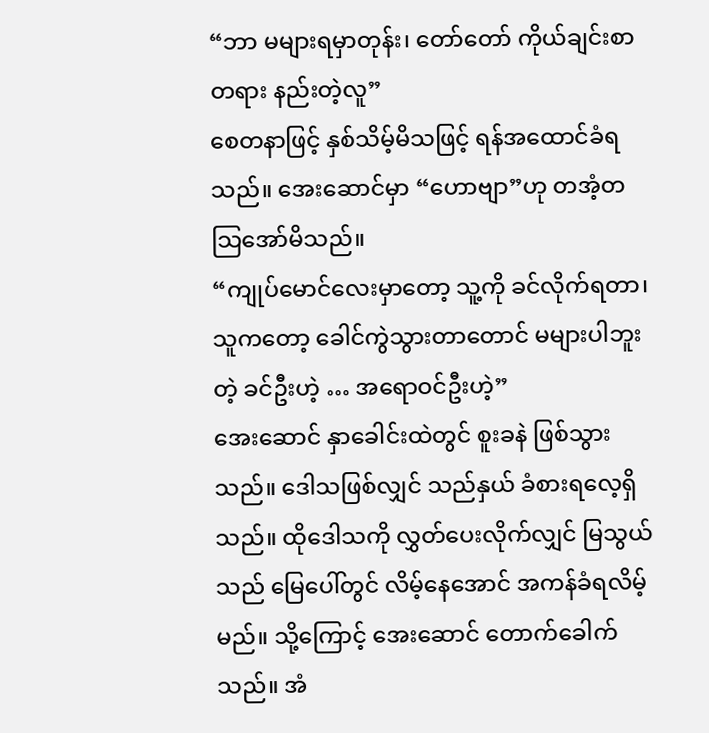“ဘာ မများရမှာတုန်း၊ တော်တော် ကိုယ်ချင်းစာ
တရား နည်းတဲ့လူ”
စေတနာဖြင့် နှစ်သိမ့်မိသဖြင့် ရန်အထောင်ခံရသည်။ အေးဆောင်မှာ “ဟောဗျာ”ဟု တအံ့တသြအော်မိသည်။
“ကျုပ်မောင်လေးမှာတော့ သူ့ကို ခင်လိုက်ရတာ၊ သူကတော့ ခေါင်ကွဲသွားတာတောင် မများပါဘူးတဲ့ ခင်ဦးဟဲ့ … အရောဝင်ဦးဟဲ့”
အေးဆောင် နှာခေါင်းထဲတွင် စူးခနဲ ဖြစ်သွားသည်။ ဒေါသဖြစ်လျှင် သည်နှယ် ခံစားရလေ့ရှိသည်။ ထိုဒေါသကို လွှတ်ပေးလိုက်လျှင် မြသွယ်သည် မြေပေါ်တွင် လိမ့်နေအောင် အကန်ခံရလိမ့်မည်။ သို့ကြောင့် အေးဆောင် တောက်ခေါက်သည်။ အံ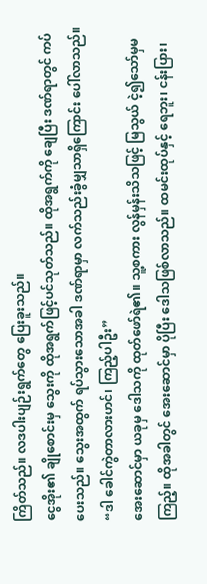ကြိတ်သည်။ လဒပါးပျဉ်းရွက်တွေ ပြေးခူးသည်။
ငွေအိုး၏ ချိုစောင်းမှ သွေးကို ထိုအရွက်ဖြင့်ပင်သုတ်သည်။ ထိုအရွက်ကို ချေပြီး ဒဏ်ရာတွင် ကပ်ပေးသည်။ သွေးအထွက် ရပ်သွားသောအခါ ဒဏ်ရာမှာ လက်သည်းခွံမျှသာရှိကြောင်း ပေါ်လာသည်။
“ဒါ ခေါင်ကွဲတာလားဟင်၊ ကြည့်ပါဦး”
အေးဆောင်မှာ ယခုမှ ဒေါသကို ထုတ်ဖော်ရဲ၏။ သူ့စကား လွန်မှန်းသိသဖြင့် မြသွယ် ငဲ့၍သော်မှမကြည့်။ ထိုအခါတွင် အေးဆောင်မှာ ပိုပြီး ဒေါသဖြစ်လာသည်။ ထမင်းထုပ်နှင့် ရေဘူး၊ ငန်းပြား၊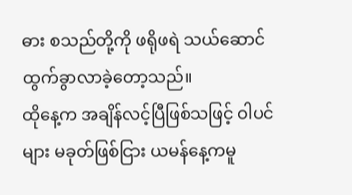ဓား စသည်တို့ကို ဖရိုဖရဲ သယ်ဆောင်ထွက်ခွာလာခဲ့တော့သည်။
ထိုနေ့က အချိန်လင့်ပြီဖြစ်သဖြင့် ဝါပင်များ မခုတ်ဖြစ်ငြား ယမန်နေ့ကမူ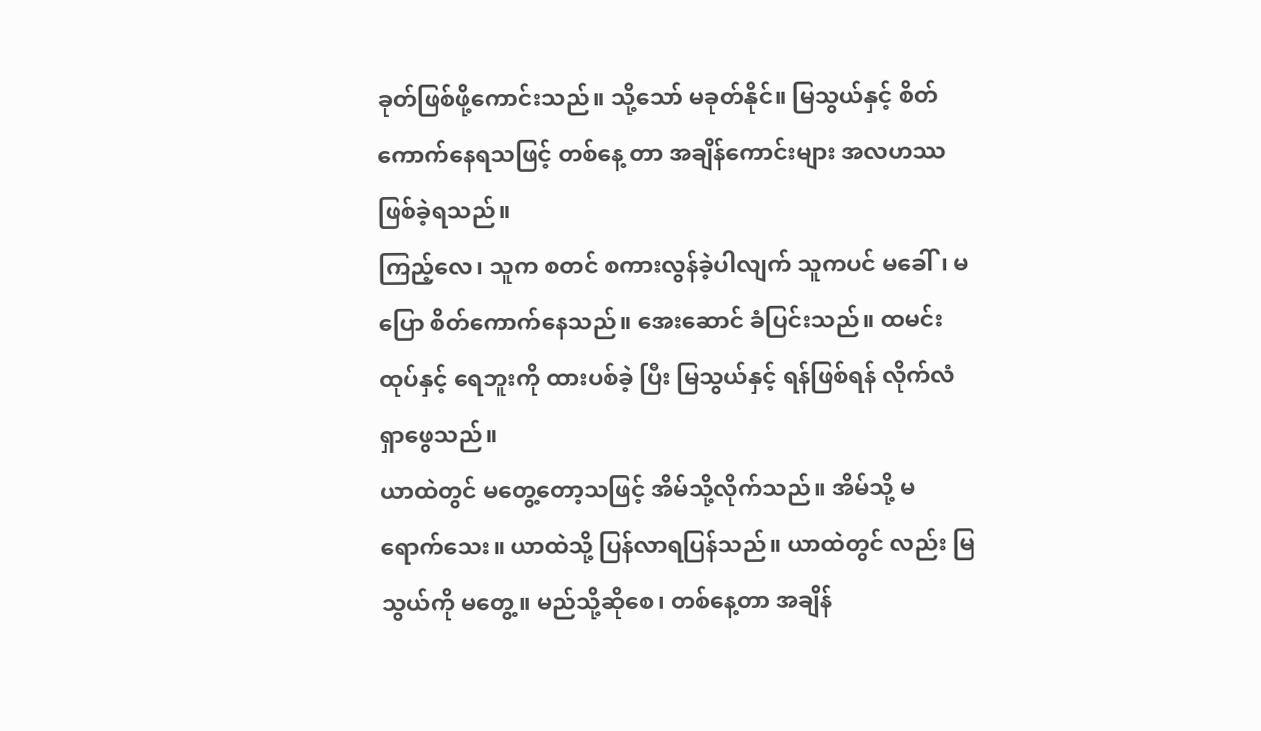ခုတ်ဖြစ်ဖို့ကောင်းသည်။ သို့သော် မခုတ်နိုင်။ မြသွယ်နှင့် စိတ်ကောက်နေရသဖြင့် တစ်နေ့ တာ အချိန်ကောင်းများ အလဟဿဖြစ်ခဲ့ရသည်။
ကြည့်လေ၊ သူက စတင် စကားလွန်ခဲ့ပါလျက် သူကပင် မခေါ်၊ မပြော စိတ်ကောက်နေသည်။ အေးဆောင် ခံပြင်းသည်။ ထမင်းထုပ်နှင့် ရေဘူးကို ထားပစ်ခဲ့ ပြီး မြသွယ်နှင့် ရန်ဖြစ်ရန် လိုက်လံရှာဖွေသည်။
ယာထဲတွင် မတွေ့တော့သဖြင့် အိမ်သို့လိုက်သည်။ အိမ်သို့ မရောက်သေး။ ယာထဲသို့ ပြန်လာရပြန်သည်။ ယာထဲတွင် လည်း မြသွယ်ကို မတွေ့။ မည်သို့ဆိုစေ၊ တစ်နေ့တာ အချိန်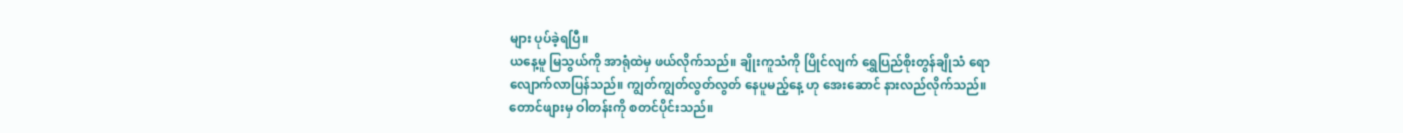များ ပုပ်ခဲ့ရပြီ။
ယနေ့မူ မြသွယ်ကို အာရုံထဲမှ ဖယ်လိုက်သည်။ ချိုးကူသံကို ပြိုင်လျက် ရွှေပြည်စိုးတွန်ချိုသံ ရော
လျောက်လာပြန်သည်။ ကျွတ်ကျွတ်လွတ်လွတ် နေပူမည့်နေ့ ဟု အေးဆောင် နားလည်လိုက်သည်။
တောင်ဖျားမှ ဝါတန်းကို စတင်ပိုင်းသည်။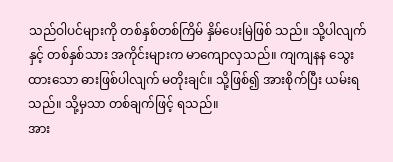သည်ဝါပင်များကို တစ်နှစ်တစ်ကြိမ် နှိမ်ပေးမြဲဖြစ် သည်။ သို့ပါလျက်နှင့် တစ်နှစ်သား အကိုင်းများက မာကျောလှသည်။ ကျကျနန သွေးထားသော ဓားဖြစ်ပါလျက် မတိုးချင်။ သို့ဖြစ်၍ အားစိုက်ပြီး ယမ်းရသည်။ သို့မှသာ တစ်ချက်ဖြင့် ရသည်။
အား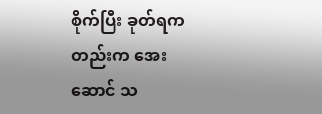စိုက်ပြီး ခုတ်ရကတည်းက အေးဆောင် သ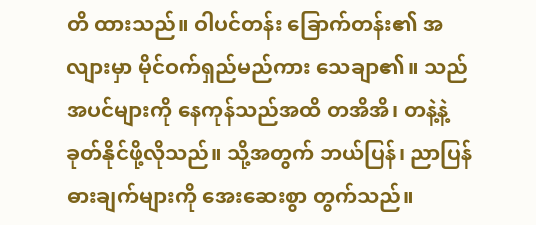တိ ထားသည်။ ဝါပင်တန်း ခြောက်တန်း၏ အလျားမှာ မိုင်ဝက်ရှည်မည်ကား သေချာ၏။ သည်အပင်များကို နေကုန်သည်အထိ တအိအိ၊ တနဲ့နဲ့ ခုတ်နိုင်ဖို့လိုသည်။ သို့အတွက် ဘယ်ပြန်၊ ညာပြန် ဓားချက်များကို အေးဆေးစွာ တွက်သည်။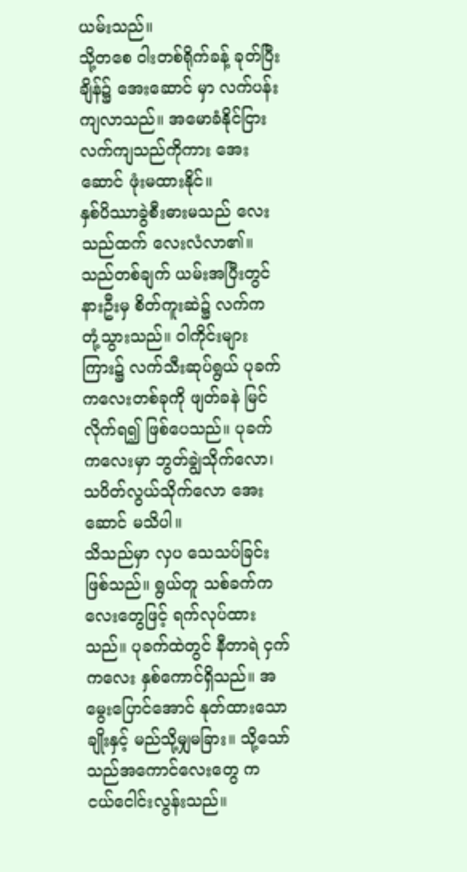ယမ်းသည်။
သို့တစေ ဝါးတစ်ရိုက်ခန့် ခုတ်ပြီးချိန်၌ အေးဆောင် မှာ လက်ပန်းကျလာသည်။ အမောခံနိုင်ငြား လက်ကျသည်ကိုကား အေးဆောင် ဖုံးမထားနိုင်။
နှစ်ပိဿာခွဲစီးဓားမသည် လေးသည်ထက် လေးလံလာ၏။ သည်တစ်ချက် ယမ်းအပြီးတွင် နားဦးမှ စိတ်ကူးဆဲ၌ လက်က တုံ့သွားသည်။ ဝါကိုင်းများကြား၌ လက်သီးဆုပ်ရွယ် ပုခက်ကလေးတစ်ခုကို ဖျတ်ခနဲ မြင်လိုက်ရ၍ ဖြစ်ပေသည်။ ပုခက်ကလေးမှာ ဘွတ်ချွဲသိုက်လော၊ သပိတ်လွယ်သိုက်လော အေးဆောင် မသိပါ။
သိသည်မှာ လှပ သေသပ်ခြင်းဖြစ်သည်။ ရွယ်တူ သစ်ခက်ကလေးတွေဖြင့် ရက်လုပ်ထားသည်။ ပုခက်ထဲတွင် နီတာရဲ ငှက်ကလေး နှစ်ကောင်ရှိသည်။ အမွေးပြောင်အောင် နုတ်ထားသော ချိုးနှင့် မည်သို့မျှမခြား။ သို့သော် သည်အကောင်လေးတွေ က ငယ်ငေါင်းလွန်းသည်။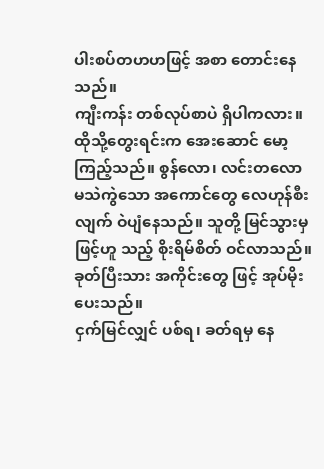ပါးစပ်တဟဟဖြင့် အစာ တောင်းနေသည်။
ကျီးကန်း တစ်လုပ်စာပဲ ရှိပါကလား။ ထိုသို့တွေးရင်းက အေးဆောင် မော့ကြည့်သည်။ စွန်လော၊ လင်းတလော မသဲကွဲသော အကောင်တွေ လေဟုန်စီးလျက် ဝဲပျံနေသည်။ သူတို့ မြင်သွားမှဖြင့်ဟူ သည့် စိုးရိမ်စိတ် ဝင်လာသည်။ ခုတ်ပြီးသား အကိုင်းတွေ ဖြင့် အုပ်မိုးပေးသည်။
ငှက်မြင်လျှင် ပစ်ရ၊ ခတ်ရမှ နေ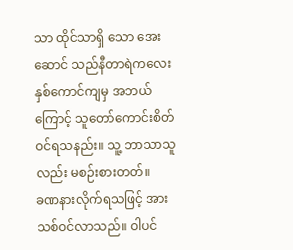သာ ထိုင်သာရှိ သော အေးဆောင် သည်နီတာရဲကလေးနှစ်ကောင်ကျမှ အဘယ်ကြောင့် သူတော်ကောင်းစိတ် ဝင်ရသနည်း။ သူ့ ဘာသာသူလည်း မစဉ်းစားတတ်။
ခဏနားလိုက်ရသဖြင့် အားသစ်ဝင်လာသည်။ ဝါပင်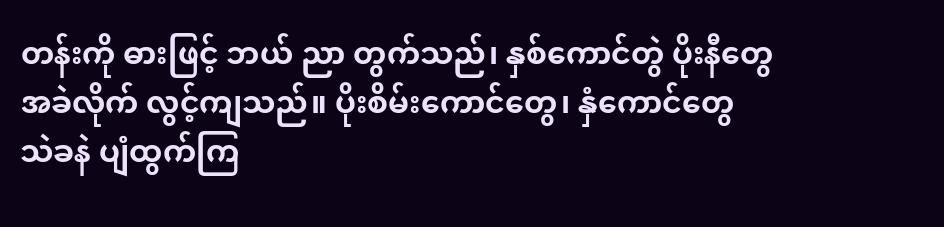တန်းကို ဓားဖြင့် ဘယ် ညာ တွက်သည်၊ နှစ်ကောင်တွဲ ပိုးနီတွေ အခဲလိုက် လွင့်ကျသည်။ ပိုးစိမ်းကောင်တွေ၊ နှံကောင်တွေ သဲခနဲ ပျံထွက်ကြ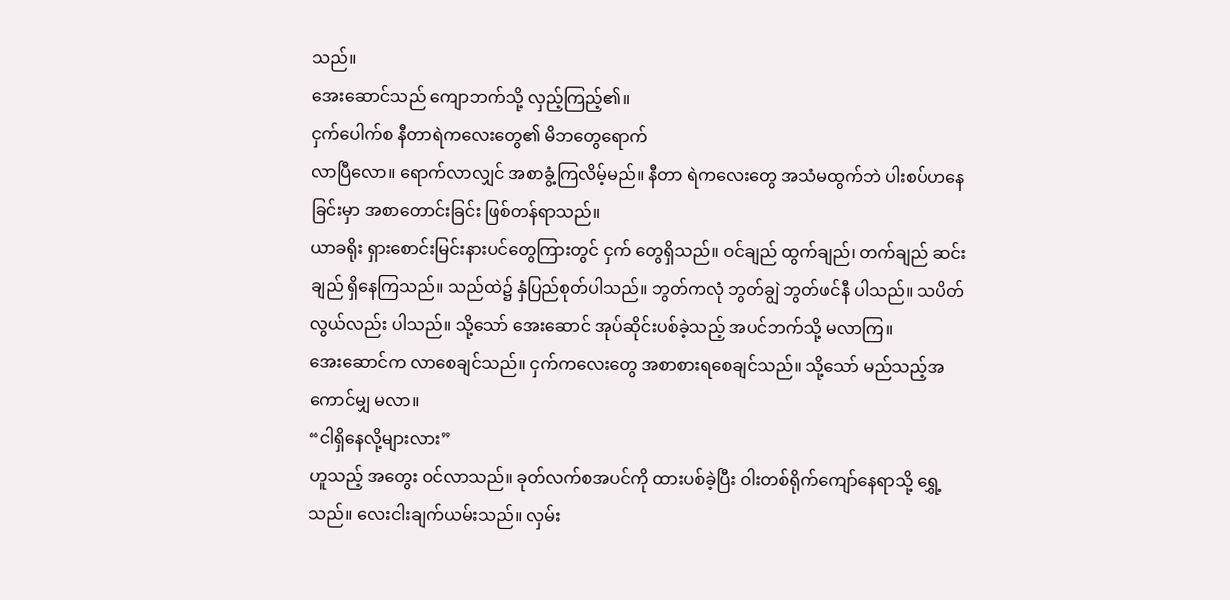သည်။
အေးဆောင်သည် ကျောဘက်သို့ လှည့်ကြည့်၏။
ငှက်ပေါက်စ နီတာရဲကလေးတွေ၏ မိဘတွေရောက်
လာပြီလော။ ရောက်လာလျှင် အစာခွံ့ကြလိမ့်မည်။ နီတာ ရဲကလေးတွေ အသံမထွက်ဘဲ ပါးစပ်ဟနေခြင်းမှာ အစာတောင်းခြင်း ဖြစ်တန်ရာသည်။
ယာခရိုး ရှားစောင်းမြင်းနားပင်တွေကြားတွင် ငှက် တွေရှိသည်။ ဝင်ချည် ထွက်ချည်၊ တက်ချည် ဆင်းချည် ရှိနေကြသည်။ သည်ထဲ၌ နှံပြည်စုတ်ပါသည်။ ဘွတ်ကလုံ ဘွတ်ချွဲ ဘွတ်ဖင်နီ ပါသည်။ သပိတ်လွယ်လည်း ပါသည်။ သို့သော် အေးဆောင် အုပ်ဆိုင်းပစ်ခဲ့သည့် အပင်ဘက်သို့ မလာကြ။
အေးဆောင်က လာစေချင်သည်။ ငှက်ကလေးတွေ အစာစားရစေချင်သည်။ သို့သော် မည်သည့်အကောင်မျှ မလာ။
“ငါရှိနေလို့များလား”
ဟူသည့် အတွေး ဝင်လာသည်။ ခုတ်လက်စအပင်ကို ထားပစ်ခဲ့ပြီး ဝါးတစ်ရိုက်ကျော်နေရာသို့ ရွှေ့သည်။ လေးငါးချက်ယမ်းသည်။ လှမ်း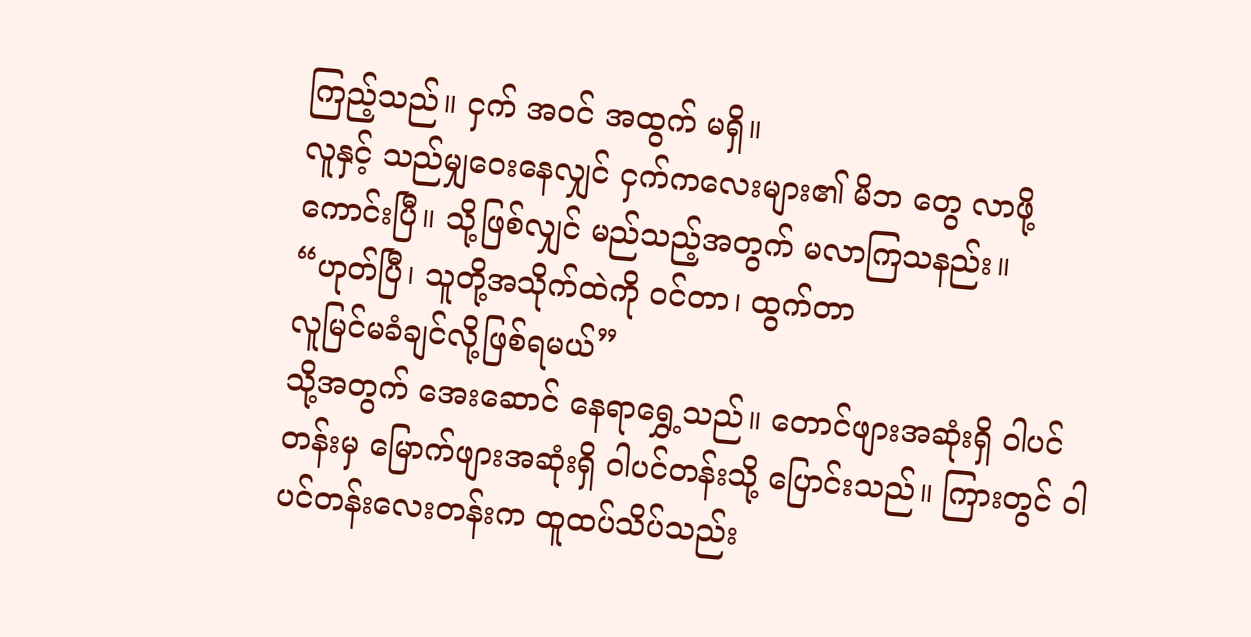ကြည့်သည်။ ငှက် အဝင် အထွက် မရှိ။
လူနှင့် သည်မျှဝေးနေလျှင် ငှက်ကလေးများ၏ မိဘ တွေ လာဖို့ကောင်းပြီ။ သို့ဖြစ်လျှင် မည်သည့်အတွက် မလာကြသနည်း။
“ဟုတ်ပြီ၊ သူတို့အသိုက်ထဲကို ဝင်တာ၊ ထွက်တာ
လူမြင်မခံချင်လို့ဖြစ်ရမယ်”
သို့အတွက် အေးဆောင် နေရာရွှေ့သည်။ တောင်ဖျားအဆုံးရှိ ဝါပင်တန်းမှ မြောက်ဖျားအဆုံးရှိ ဝါပင်တန်းသို့ ပြောင်းသည်။ ကြားတွင် ဝါပင်တန်းလေးတန်းက ထူထပ်သိပ်သည်း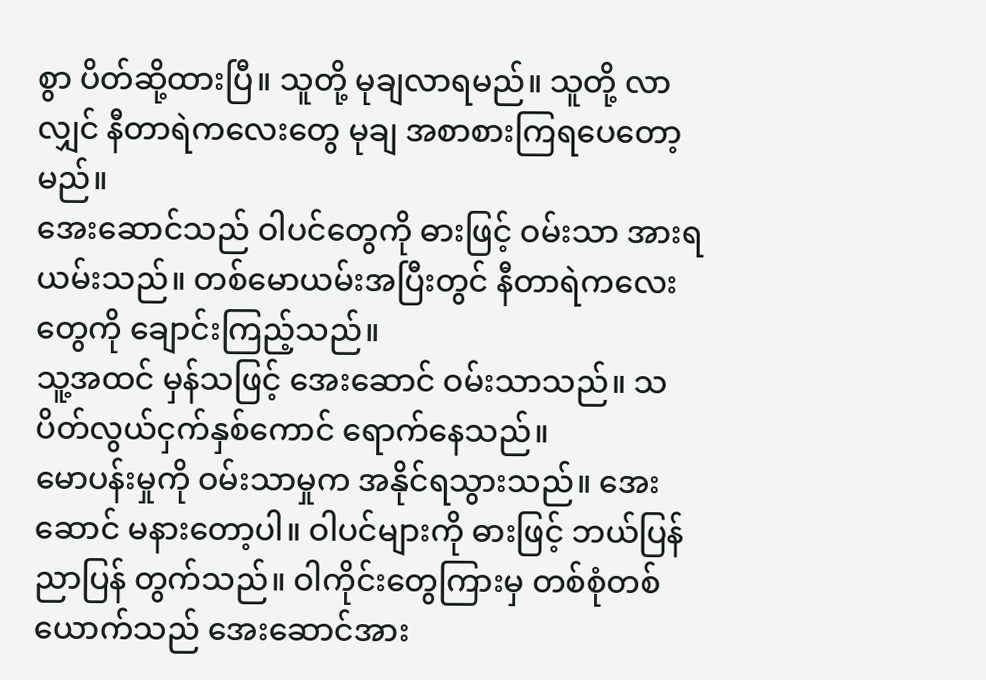စွာ ပိတ်ဆို့ထားပြီ။ သူတို့ မုချလာရမည်။ သူတို့ လာလျှင် နီတာရဲကလေးတွေ မုချ အစာစားကြရပေတော့မည်။
အေးဆောင်သည် ဝါပင်တွေကို ဓားဖြင့် ဝမ်းသာ အားရ ယမ်းသည်။ တစ်မောယမ်းအပြီးတွင် နီတာရဲကလေးတွေကို ချောင်းကြည့်သည်။
သူ့အထင် မှန်သဖြင့် အေးဆောင် ဝမ်းသာသည်။ သပိတ်လွယ်ငှက်နှစ်ကောင် ရောက်နေသည်။
မောပန်းမှုကို ဝမ်းသာမှုက အနိုင်ရသွားသည်။ အေး ဆောင် မနားတော့ပါ။ ဝါပင်များကို ဓားဖြင့် ဘယ်ပြန် ညာပြန် တွက်သည်။ ဝါကိုင်းတွေကြားမှ တစ်စုံတစ်ယောက်သည် အေးဆောင်အား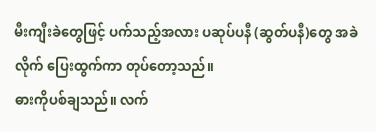မီးကျီးခဲတွေဖြင့် ပက်သည့်အလား ပဆုပ်ပနီ (ဆွတ်ပနီ)တွေ အခဲလိုက် ပြေးထွက်ကာ တုပ်တော့သည်။
ဓားကိုပစ်ချသည်။ လက်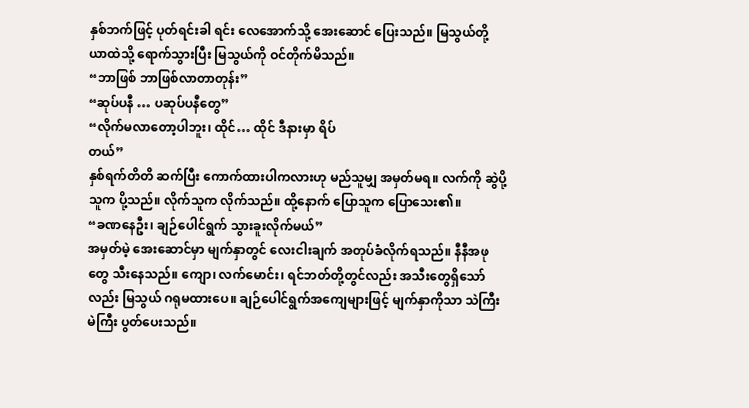နှစ်ဘက်ဖြင့် ပုတ်ရင်းခါ ရင်း လေအောက်သို့ အေးဆောင် ပြေးသည်။ မြသွယ်တို့ ယာထဲသို့ ရောက်သွားပြီး မြသွယ်ကို ဝင်တိုက်မိသည်။
“ဘာဖြစ် ဘာဖြစ်လာတာတုန်း”
“ဆုပ်ပနီ … ပဆုပ်ပနီတွေ”
“လိုက်မလာတော့ပါဘူး၊ ထိုင်… ထိုင် ဒီနားမှာ ရိပ်
တယ်”
နှစ်ရက်တိတိ ဆက်ပြီး ကောက်ထားပါကလားဟု မည်သူမျှ အမှတ်မရ။ လက်ကို ဆွဲပို့သူက ပို့သည်။ လိုက်သူက လိုက်သည်။ ထို့နောက် ပြောသူက ပြောသေး၏။
“ခဏနေဦး၊ ချဉ်ပေါင်ရွက် သွားခူးလိုက်မယ်”
အမှတ်မဲ့ အေးဆောင်မှာ မျက်နှာတွင် လေးငါးချက် အတုပ်ခံလိုက်ရသည်။ နီနီအဖုတွေ သီးနေသည်။ ကျော၊ လက်မောင်း၊ ရင်ဘတ်တို့တွင်လည်း အသီးတွေရှိသော်လည်း မြသွယ် ဂရုမထားပေ။ ချဉ်ပေါင်ရွက်အကျေများဖြင့် မျက်နှာကိုသာ သဲကြီးမဲကြီး ပွတ်ပေးသည်။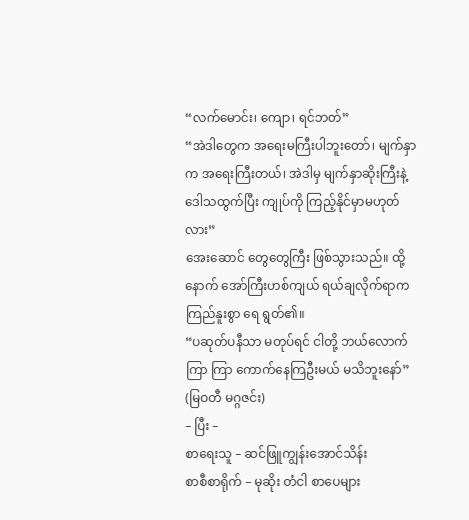“လက်မောင်း၊ ကျော၊ ရင်ဘတ်”
“အဲဒါတွေက အရေးမကြီးပါဘူးတော်၊ မျက်နှာက အရေးကြီးတယ်၊ အဲဒါမှ မျက်နှာဆိုးကြီးနဲ့ ဒေါသထွက်ပြီး ကျုပ်ကို ကြည့်နိုင်မှာမဟုတ်လား”
အေးဆောင် တွေတွေကြီး ဖြစ်သွားသည်။ ထို့နောက် အော်ကြီးဟစ်ကျယ် ရယ်ချလိုက်ရာက ကြည်နူးစွာ ရေ ရွတ်၏။
“ပဆုတ်ပနီသာ မတုပ်ရင် ငါတို့ ဘယ်လောက်ကြာ ကြာ ကောက်နေကြဦးမယ် မသိဘူးနော်”
(မြဝတီ မဂ္ဂဇင်း)
– ပြီး –
စာရေးသူ – ဆင်ဖြူကျွန်းအောင်သိန်း
စာစီစာရိုက် – မုဆိုး တံငါ စာပေများ